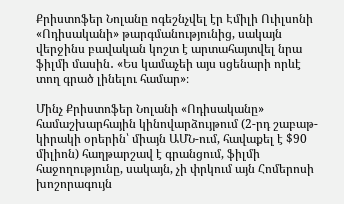Քրիստոֆեր Նոլանը ոգեշնչվել էր Էմիլի Ուիլսոնի «Ոդիսականի» թարգմանությունից, սակայն վերջինս բավական կոշտ է արտահայտվել նրա ֆիլմի մասին․ «Ես կամաչեի այս սցենարի որևէ տող գրած լինելու համար»։

Մինչ Քրիստոֆեր Նոլանի «Ոդիսականը» համաշխարհային կինովարձույթում (2-րդ շաբաթ-կիրակի օրերին՝ միայն ԱՄՆ-ում, հավաքել է $90 միլիոն) հաղթարշավ է գրանցում, ֆիլմի հաջողությունը, սակայն, չի փրկում այն Հոմերոսի խոշորագույն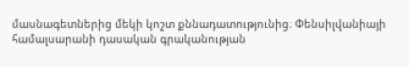մասնագետներից մեկի կոշտ քննադատությունից։ Փենսիլվանիայի համալսարանի դասական գրականության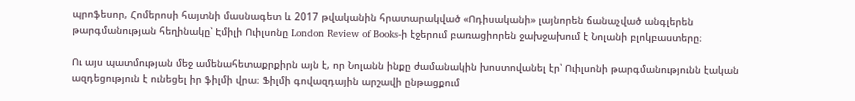պրոֆեսոր, Հոմերոսի հայտնի մասնագետ և 2017 թվականին հրատարակված «Ոդիսականի» լայնորեն ճանաչված անգլերեն թարգմանության հեղինակը՝ Էմիլի Ուիլսոնը London Review of Books-ի էջերում բառացիորեն ջախջախում է Նոլանի բլոկբաստերը։

Ու այս պատմության մեջ ամենահետաքրքիրն այն է, որ Նոլանն ինքը ժամանակին խոստովանել էր՝ Ուիլսոնի թարգմանությունն էական ազդեցություն է ունեցել իր ֆիլմի վրա։ Ֆիլմի գովազդային արշավի ընթացքում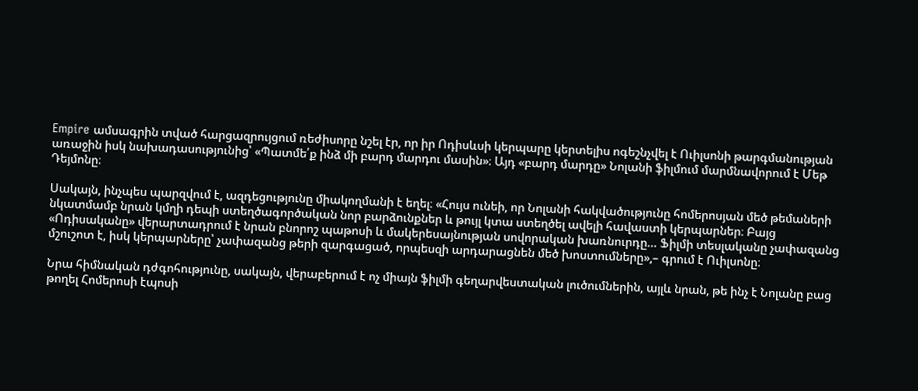Empire ամսագրին տված հարցազրույցում ռեժիսորը նշել էր, որ իր Ոդիսևսի կերպարը կերտելիս ոգեշնչվել է Ուիլսոնի թարգմանության առաջին իսկ նախադասությունից՝ «Պատմե՛ք ինձ մի բարդ մարդու մասին»։ Այդ «բարդ մարդը» Նոլանի ֆիլմում մարմնավորում է Մեթ Դեյմոնը։

Սակայն, ինչպես պարզվում է, ազդեցությունը միակողմանի է եղել։ «Հույս ունեի, որ Նոլանի հակվածությունը հոմերոսյան մեծ թեմաների նկատմամբ նրան կմղի դեպի ստեղծագործական նոր բարձունքներ և թույլ կտա ստեղծել ավելի հավաստի կերպարներ։ Բայց «Ոդիսականը» վերարտադրում է նրան բնորոշ պաթոսի և մակերեսայնության սովորական խառնուրդը… Ֆիլմի տեսլականը չափազանց մշուշոտ է, իսկ կերպարները՝ չափազանց թերի զարգացած, որպեսզի արդարացնեն մեծ խոստումները»,– գրում է Ուիլսոնը։

Նրա հիմնական դժգոհությունը, սակայն, վերաբերում է ոչ միայն ֆիլմի գեղարվեստական լուծումներին, այլև նրան, թե ինչ է Նոլանը բաց թողել Հոմերոսի էպոսի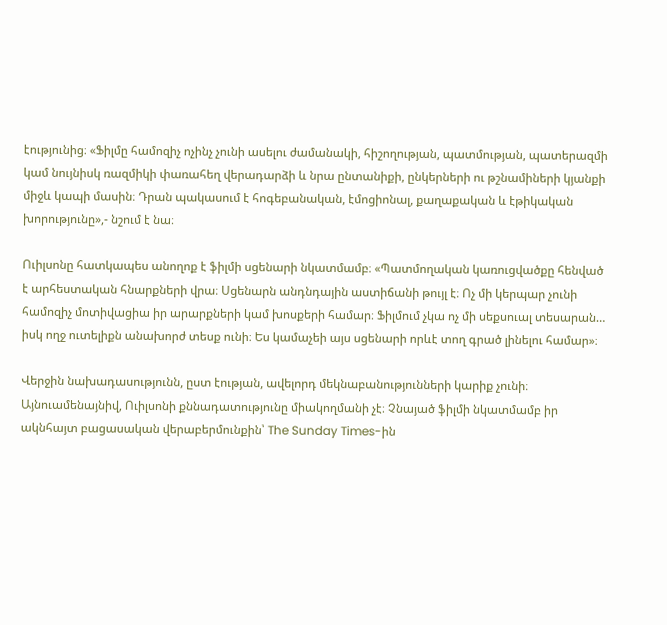էությունից։ «Ֆիլմը համոզիչ ոչինչ չունի ասելու ժամանակի, հիշողության, պատմության, պատերազմի կամ նույնիսկ ռազմիկի փառահեղ վերադարձի և նրա ընտանիքի, ընկերների ու թշնամիների կյանքի միջև կապի մասին։ Դրան պակասում է հոգեբանական, էմոցիոնալ, քաղաքական և էթիկական խորությունը»,- նշում է նա։

Ուիլսոնը հատկապես անողոք է ֆիլմի սցենարի նկատմամբ։ «Պատմողական կառուցվածքը հենված է արհեստական հնարքների վրա։ Սցենարն անդնդային աստիճանի թույլ է։ Ոչ մի կերպար չունի համոզիչ մոտիվացիա իր արարքների կամ խոսքերի համար։ Ֆիլմում չկա ոչ մի սեքսուալ տեսարան… իսկ ողջ ուտելիքն անախորժ տեսք ունի։ Ես կամաչեի այս սցենարի որևէ տող գրած լինելու համար»։

Վերջին նախադասությունն, ըստ էության, ավելորդ մեկնաբանությունների կարիք չունի։ Այնուամենայնիվ, Ուիլսոնի քննադատությունը միակողմանի չէ։ Չնայած ֆիլմի նկատմամբ իր ակնհայտ բացասական վերաբերմունքին՝ The Sunday Times-ին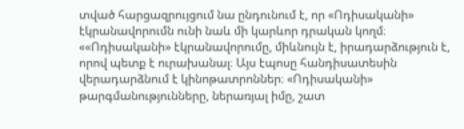տված հարցազրույցում նա ընդունում է, որ «Ոդիսականի» էկրանավորումն ունի նաև մի կարևոր դրական կողմ։ ««Ոդիսականի» էկրանավորումը, միևնույն է, իրադարձություն է, որով պետք է ուրախանալ։ Այս էպոսը հանդիսատեսին վերադարձնում է կինոթատրոններ։ «Ոդիսականի» թարգմանությունները, ներառյալ իմը, շատ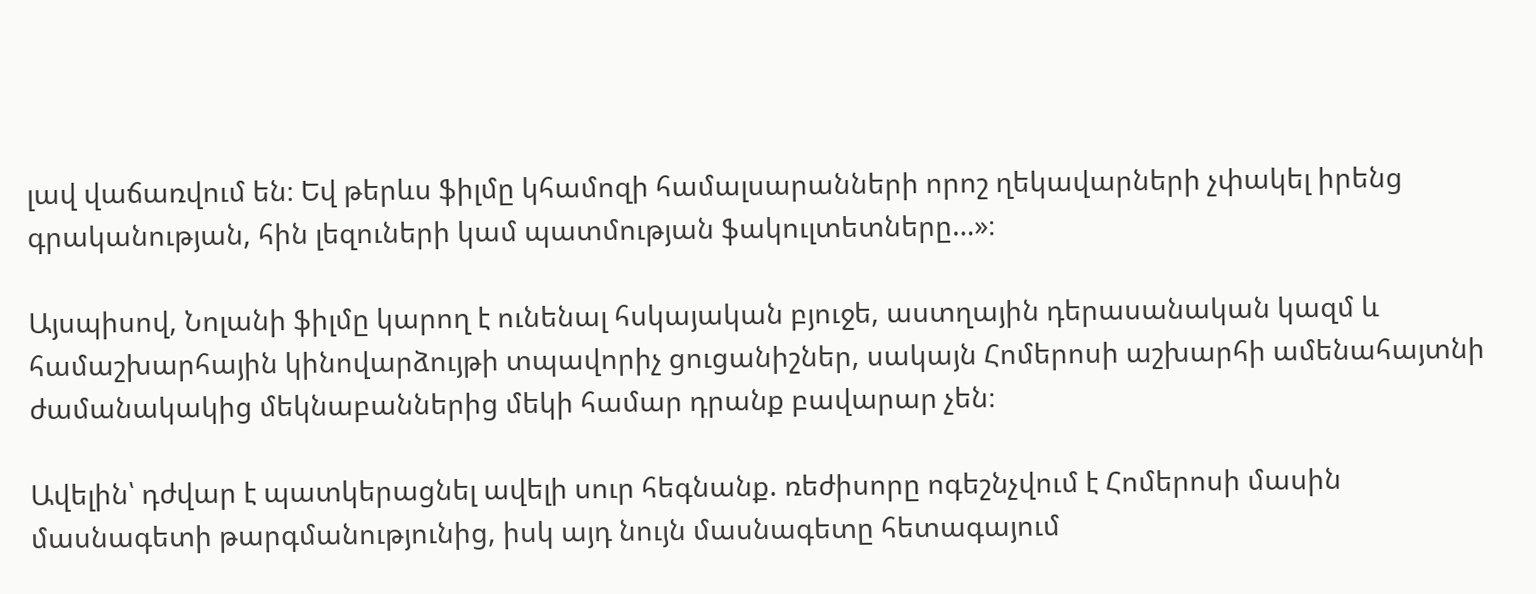լավ վաճառվում են։ Եվ թերևս ֆիլմը կհամոզի համալսարանների որոշ ղեկավարների չփակել իրենց գրականության, հին լեզուների կամ պատմության ֆակուլտետները…»։

Այսպիսով, Նոլանի ֆիլմը կարող է ունենալ հսկայական բյուջե, աստղային դերասանական կազմ և համաշխարհային կինովարձույթի տպավորիչ ցուցանիշներ, սակայն Հոմերոսի աշխարհի ամենահայտնի ժամանակակից մեկնաբաններից մեկի համար դրանք բավարար չեն։

Ավելին՝ դժվար է պատկերացնել ավելի սուր հեգնանք. ռեժիսորը ոգեշնչվում է Հոմերոսի մասին մասնագետի թարգմանությունից, իսկ այդ նույն մասնագետը հետագայում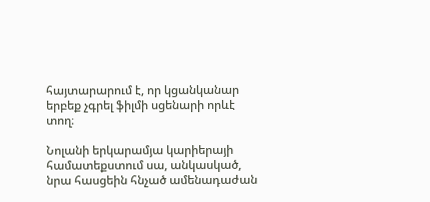հայտարարում է, որ կցանկանար երբեք չգրել ֆիլմի սցենարի որևէ տող։

Նոլանի երկարամյա կարիերայի համատեքստում սա, անկասկած, նրա հասցեին հնչած ամենադաժան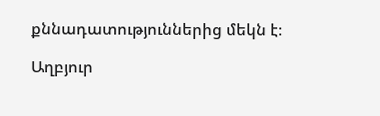քննադատություններից մեկն է։

Աղբյուր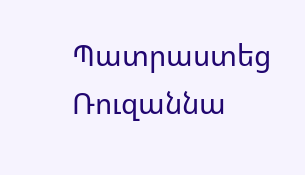Պատրաստեց Ռուզաննա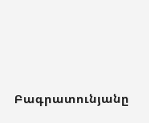Բագրատունյանը